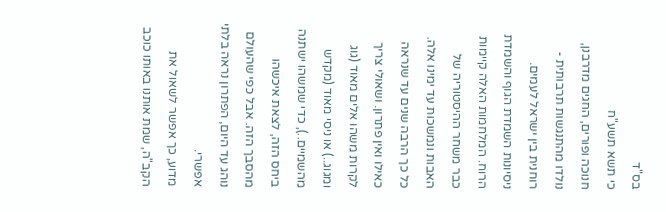בס"ד
כי תשא תשע"ח
חנוכה ופורים, החגים מדרבנן, נולדו מהתנגשות תרבותית - רוחנית בין ישראל לעמים. ניסיונות השמדת הגוף והשמדת הרוח. המלחמות האלה קיימות כבר משחר ההיסטוריה של האבות ונמשכות עד ימינו אלה. כל כך הרבה שנים עד שנראה כאילו ואין פתרון. ושאולי צריך לקרות משהו אלים מאוד (גוג ומגוג..) או ניסי מאוד (מקדש מהשמיים..), כדי שמשהו ישתנה ביחס הזה, לצאת איכשהו מהסבך הזה. אבל כפי שהעולם נוהג עד היום, הפתרון נראה בלתי אפשרי.
מדוע, כך אפשר לשאול את הקב"ה, שמת אותנו באותו כוכב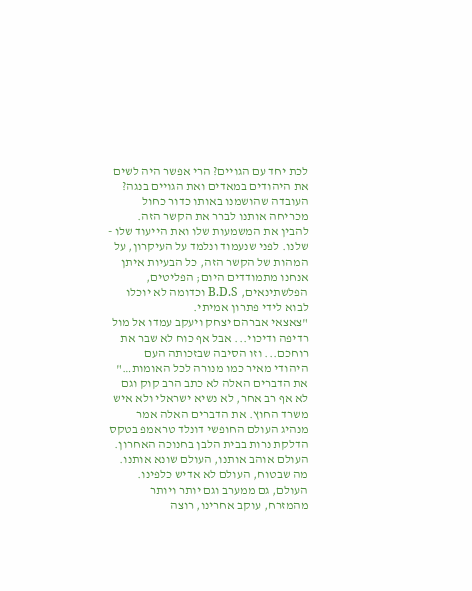לכת יחד עם הגויים? הרי אפשר היה לשים את היהודים במאדים ואת הגויים בנגה? העובדה שהושמנו באותו כדור כחול מכריחה אותנו לברר את הקשר הזה. להבין את המשמעות שלו ואת הייעוד שלו - שלנו. לפני שנעמוד ונלמד על העיקרון, על המהות של הקשר הזה, כל הבעיות איתן אנחנו מתמודדים היום; הפליטים, הפלשתינאים, B.D.S וכדומה לא יוכלו לבוא לידי פתרון אמיתי.
"צאצאי אברהם יצחק ויעקב עמדו אל מול רדיפה ודיכוי... אבל אף כוח לא שבר את רוחכם... וזו הסיבה שבזכותה העם היהודי מאיר כמו מנורה לכל האומות…"
את הדברים האלה לא כתב הרב קוק וגם לא אף רב אחר, לא נשיא ישראלי ולא איש משרד החוץ. את הדברים האלה אמר מנהיג העולם החופשי דונלד טראמפ בטקס הדלקת נרות בבית הלבן בחנוכה האחרון. העולם אוהב אותנו, העולם שונא אותנו. מה שבטוח, העולם לא אדיש כלפינו. העולם, גם ממערב וגם יותר ויותר מהמזרח, עוקב אחרינו, רוצה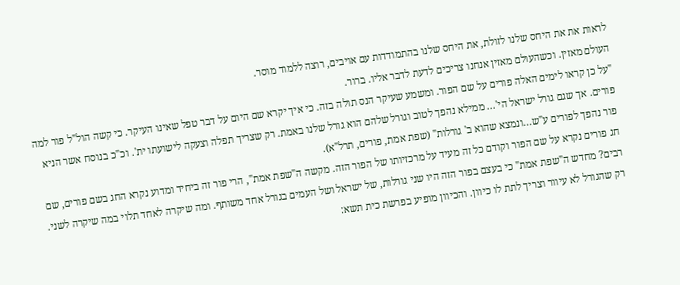לראות את את היחס שלנו לזולת, את היחס שלנו בהתמודדות עם אויבים, רוצה ללמוד מוסר.
העולם מאזין. וכשהעולם מאזין אנחנו צריכים לדעת לדבר אליו. ברור.
"על כן קראו לימים האלה פורים על שם הפור. ומשמע שעיקר הנס תולה בזה. כי איך יקרא שם היום על דבר טפל שאינו העיקר. כי קשה הול"ל פור למה פורים. אך שגם גורל ישראל הי'... ממילא נהפך לטוב וגורל שלהם הוא גורל שלנו באמת. רק שצריך תפלה וצעקה לישועתו ית'. וכ"כ בנוסח אשר הניא פור נהפך לפורים ע"ש...ונמצא שהוא ב' גורלות" (שפת אמת, פורים, תרל"א).
חג פורים נקרא על שם הפור וקודם כל זה מעיד על מרכזיותו של הפור הזה. מקשה ה"שפת אמת", הרי פור זה ביחיד ומדוע נקרא החג בשם פורים, שם רבים? מחדש ה"שפת אמת" כי בעצם בפור הזה היו שני גורלות, של ישראל ושל העמים בגורל אחד משותף. ומה שיקרה לאחד תלוי במה שיקרה לשני. רק שהגורל לא עיוור וצריך לתת לו כיוון. והכיוון מופיע בפרשת כית תשא: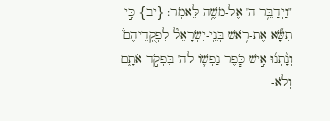"וַיְדַבֵּ֥ר ה' אֶל-מֹשֶׁ֥ה לֵּאמֹֽר: {יב} כִּ֣י תִשָּׂ֞א אֶת-רֹ֥אשׁ בְּנֵֽי-יִשְׂרָאֵל֘ לִפְקֻֽדֵיהֶם֒ וְנָ֨תְנ֜וּ אִ֣ישׁ כֹּ֧פֶר נַפְשׁ֛וֹ לה' בִּפְקֹ֣ד אֹתָ֑ם וְלֹא-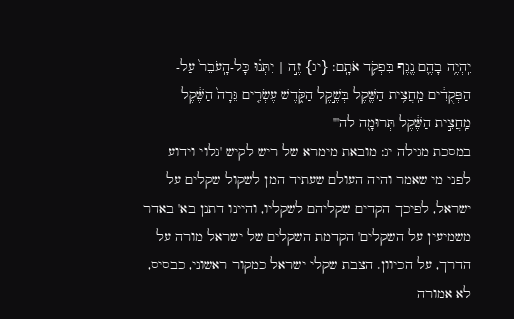יִֽהְיֶ֥ה בָהֶ֛ם נֶ֖גֶף בִּפְקֹ֥ד אֹתָֽם: {יג} זֶ֣ה | יִתְּנ֗וּ כָּל-הָֽעֹבֵר֙ עַל-הַפְּקֻדִ֔ים מַֽחֲצִ֥ית הַשֶּׁ֖קֶל בְּשֶׁ֣קֶל הַקֹּ֑דֶשׁ עֶשְׂרִ֤ים גֵּרָה֙ הַשֶּׁ֔קֶל מַֽחֲצִ֣ית הַשֶּׁ֔קֶל תְּרוּמָ֖ה לה'"
במסכת מגילה יג: מובאת מימרא של ריש לקיש 'גלוי וידוע לפני מי שאמר והיה העולם שעתיד המן לשקול שקלים על ישראל, לפיכך הקדים שקליהם לשקליו, והיינו דתנן בא' באדר משמיעין על השקלים' הקדמת השקלים של ישראל מורה על הדרך, על הכיוון. הצבת שקלי ישראל כמקור ראשוני, כבסיס, לא אמורה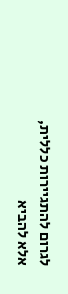לגרום להתגיירות כללית, אלא להביא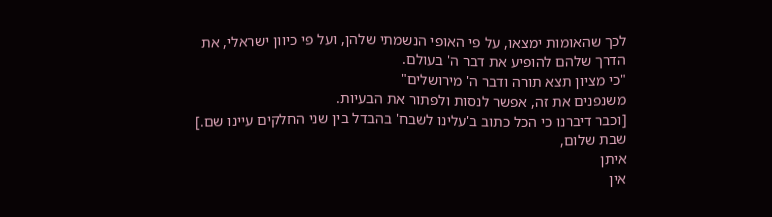לכך שהאומות ימצאו, על פי האופי הנשמתי שלהן, ועל פי כיוון ישראלי, את הדרך שלהם להופיע את דבר ה' בעולם.
"כי מציון תצא תורה ודבר ה' מירושלים"
משנפנים את זה, אפשר לנסות ולפתור את הבעיות.
[וכבר דיברנו כי הכל כתוב ב'עלינו לשבח' בהבדל בין שני החלקים עיינו שם.]
שבת שלום,
איתן
אין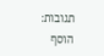תגובות:
הוסף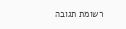רשומת תגובה